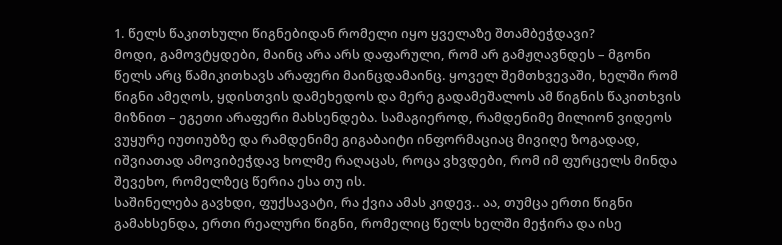1. წელს წაკითხული წიგნებიდან რომელი იყო ყველაზე შთამბეჭდავი?
მოდი, გამოვტყდები, მაინც არა არს დაფარული, რომ არ გამჟღავნდეს – მგონი წელს არც წამიკითხავს არაფერი მაინცდამაინც. ყოველ შემთხვევაში, ხელში რომ წიგნი ამეღოს, ყდისთვის დამეხედოს და მერე გადამეშალოს ამ წიგნის წაკითხვის მიზნით – ეგეთი არაფერი მახსენდება. სამაგიეროდ, რამდენიმე მილიონ ვიდეოს ვუყურე იუთიუბზე და რამდენიმე გიგაბაიტი ინფორმაციაც მივიღე ზოგადად, იშვიათად ამოვიბეჭდავ ხოლმე რაღაცას, როცა ვხვდები, რომ იმ ფურცელს მინდა შევეხო, რომელზეც წერია ესა თუ ის.
საშინელება გავხდი, ფუქსავატი, რა ქვია ამას კიდევ.. აა, თუმცა ერთი წიგნი გამახსენდა, ერთი რეალური წიგნი, რომელიც წელს ხელში მეჭირა და ისე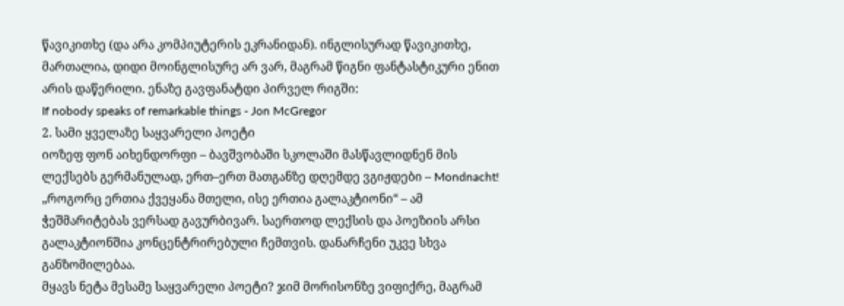წავიკითხე (და არა კომპიუტერის ეკრანიდან). ინგლისურად წავიკითხე, მართალია, დიდი მოინგლისურე არ ვარ, მაგრამ წიგნი ფანტასტიკური ენით არის დაწერილი. ენაზე გავფანატდი პირველ რიგში:
If nobody speaks of remarkable things - Jon McGregor
2. სამი ყველაზე საყვარელი პოეტი
იოზეფ ფონ აიხენდორფი – ბავშვობაში სკოლაში მასწავლიდნენ მის ლექსებს გერმანულად, ერთ–ერთ მათგანზე დღემდე ვგიჟდები – Mondnacht!
„როგორც ერთია ქვეყანა მთელი, ისე ერთია გალაკტიონი“ – ამ ჭეშმარიტებას ვერსად გავურბივარ. საერთოდ ლექსის და პოეზიის არსი გალაკტიონშია კონცენტრირებული ჩემთვის. დანარჩენი უკვე სხვა განზომილებაა.
მყავს ნეტა მესამე საყვარელი პოეტი? ჯიმ მორისონზე ვიფიქრე, მაგრამ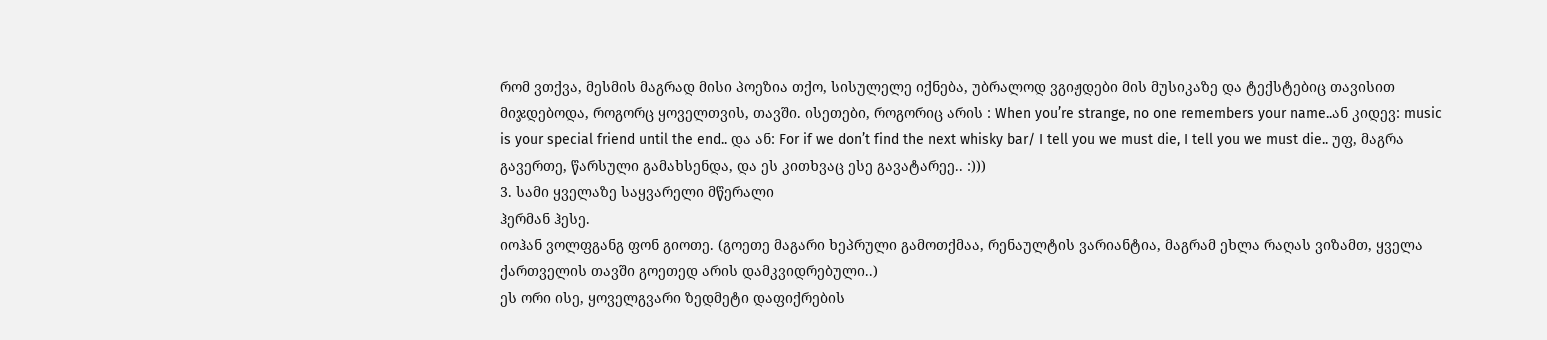რომ ვთქვა, მესმის მაგრად მისი პოეზია თქო, სისულელე იქნება, უბრალოდ ვგიჟდები მის მუსიკაზე და ტექსტებიც თავისით მიჯდებოდა, როგორც ყოველთვის, თავში. ისეთები, როგორიც არის : When you’re strange, no one remembers your name..ან კიდევ: music is your special friend until the end.. და ან: For if we don’t find the next whisky bar/ I tell you we must die, I tell you we must die.. უფ, მაგრა გავერთე, წარსული გამახსენდა, და ეს კითხვაც ესე გავატარეე.. :)))
3. სამი ყველაზე საყვარელი მწერალი
ჰერმან ჰესე.
იოჰან ვოლფგანგ ფონ გიოთე. (გოეთე მაგარი ხეპრული გამოთქმაა, რენაულტის ვარიანტია, მაგრამ ეხლა რაღას ვიზამთ, ყველა ქართველის თავში გოეთედ არის დამკვიდრებული..)
ეს ორი ისე, ყოველგვარი ზედმეტი დაფიქრების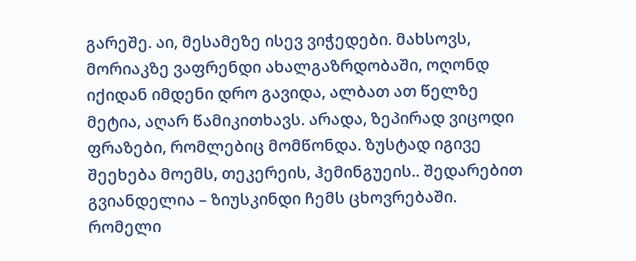გარეშე. აი, მესამეზე ისევ ვიჭედები. მახსოვს, მორიაკზე ვაფრენდი ახალგაზრდობაში, ოღონდ იქიდან იმდენი დრო გავიდა, ალბათ ათ წელზე მეტია, აღარ წამიკითხავს. არადა, ზეპირად ვიცოდი ფრაზები, რომლებიც მომწონდა. ზუსტად იგივე შეეხება მოემს, თეკერეის, ჰემინგუეის.. შედარებით გვიანდელია – ზიუსკინდი ჩემს ცხოვრებაში. რომელი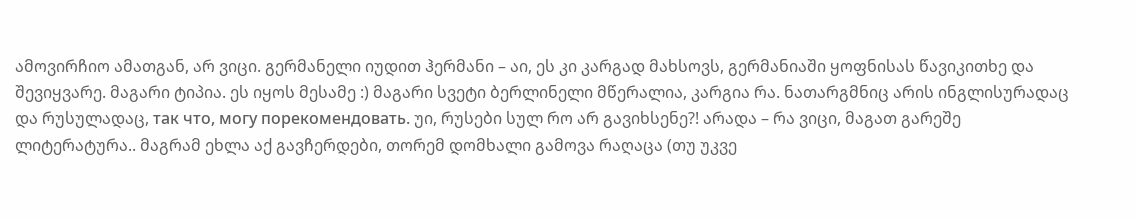ამოვირჩიო ამათგან, არ ვიცი. გერმანელი იუდით ჰერმანი – აი, ეს კი კარგად მახსოვს, გერმანიაში ყოფნისას წავიკითხე და შევიყვარე. მაგარი ტიპია. ეს იყოს მესამე :) მაგარი სვეტი ბერლინელი მწერალია, კარგია რა. ნათარგმნიც არის ინგლისურადაც და რუსულადაც, так что, могу порекомендовать. უი, რუსები სულ რო არ გავიხსენე?! არადა – რა ვიცი, მაგათ გარეშე ლიტერატურა.. მაგრამ ეხლა აქ გავჩერდები, თორემ დომხალი გამოვა რაღაცა (თუ უკვე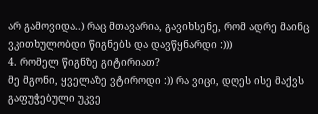არ გამოვიდა..) რაც მთავარია, გავიხსენე, რომ ადრე მაინც ვკითხულობდი წიგნებს და დავწყნარდი :)))
4. რომელ წიგნზე გიტირიათ?
მე მგონი, ყველაზე ვტიროდი :)) რა ვიცი, დღეს ისე მაქვს გაფუჭებული უკვე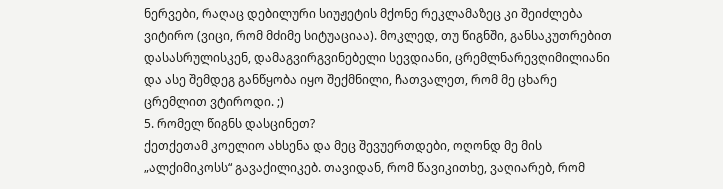ნერვები, რაღაც დებილური სიუჟეტის მქონე რეკლამაზეც კი შეიძლება ვიტირო (ვიცი, რომ მძიმე სიტუაციაა). მოკლედ, თუ წიგნში, განსაკუთრებით დასასრულისკენ, დამაგვირგვინებელი სევდიანი, ცრემლნარევღიმილიანი და ასე შემდეგ განწყობა იყო შექმნილი, ჩათვალეთ, რომ მე ცხარე ცრემლით ვტიროდი. ;)
5. რომელ წიგნს დასცინეთ?
ქეთქეთამ კოელიო ახსენა და მეც შევუერთდები, ოღონდ მე მის „ალქიმიკოსს“ გავაქილიკებ. თავიდან, რომ წავიკითხე, ვაღიარებ, რომ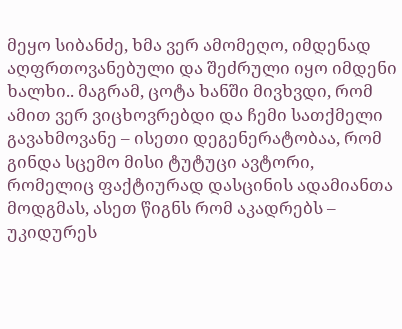მეყო სიბანძე, ხმა ვერ ამომეღო, იმდენად აღფრთოვანებული და შეძრული იყო იმდენი ხალხი.. მაგრამ, ცოტა ხანში მივხვდი, რომ ამით ვერ ვიცხოვრებდი და ჩემი სათქმელი გავახმოვანე – ისეთი დეგენერატობაა, რომ გინდა სცემო მისი ტუტუცი ავტორი, რომელიც ფაქტიურად დასცინის ადამიანთა მოდგმას, ასეთ წიგნს რომ აკადრებს – უკიდურეს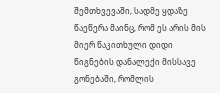შემთხვევაში, სადმე ყდაზე წაეწერა მაინც, რომ ეს არის მის მიერ წაკითხული დიდი წიგნების დანალექი მისსავე გონებაში, რომლის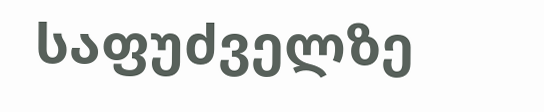საფუძველზე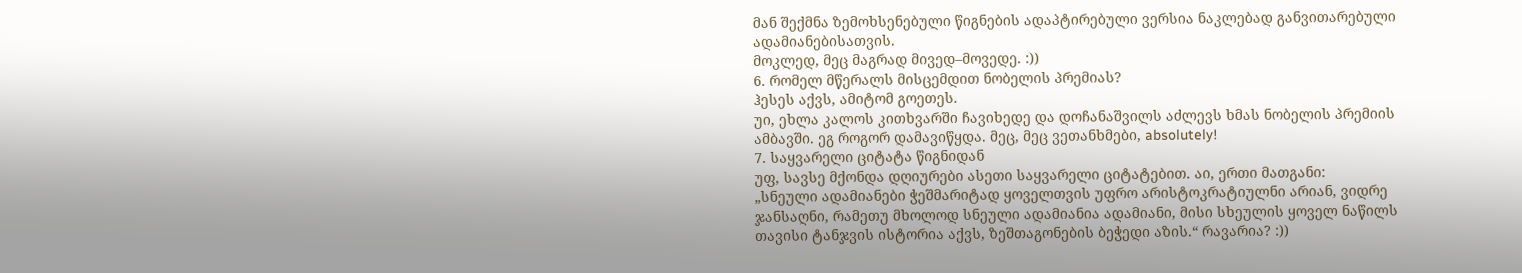მან შექმნა ზემოხსენებული წიგნების ადაპტირებული ვერსია ნაკლებად განვითარებული ადამიანებისათვის.
მოკლედ, მეც მაგრად მივედ–მოვედე. :))
6. რომელ მწერალს მისცემდით ნობელის პრემიას?
ჰესეს აქვს, ამიტომ გოეთეს.
უი, ეხლა კალოს კითხვარში ჩავიხედე და დოჩანაშვილს აძლევს ხმას ნობელის პრემიის ამბავში. ეგ როგორ დამავიწყდა. მეც, მეც ვეთანხმები, absolutely!
7. საყვარელი ციტატა წიგნიდან
უფ, სავსე მქონდა დღიურები ასეთი საყვარელი ციტატებით. აი, ერთი მათგანი:
„სნეული ადამიანები ჭეშმარიტად ყოველთვის უფრო არისტოკრატიულნი არიან, ვიდრე ჯანსაღნი, რამეთუ მხოლოდ სნეული ადამიანია ადამიანი, მისი სხეულის ყოველ ნაწილს თავისი ტანჯვის ისტორია აქვს, ზეშთაგონების ბეჭედი აზის.“ რავარია? :))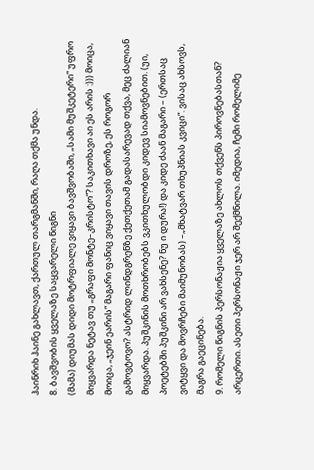ჰაინრიხ ჰაინე გახლავთ, ქართულ თარგმანში, რაღა თქმა უნდა.
8. ბავშვობის ყველაზე საყვარელი წიგნი
(მამა) დიუმას დიდი მოტრფიალე ვიყავი ბავშვობაში, „სამი მუშკეტერი“ უფრო მიყვარდა ნეტავ თუ „გრაფი მონტე–კრისტო“? საკითხავი აი ეს არის :))) მოიცა, მოიცა, „ჯეინ ეარის“ მაგარი ფანიც ვიყავი თავის დროზე, ეს როგორ გამოვტოვო? ასტრიდ ლინდგრენზე ქეთქეთამ გადასარევად თქვა, მეც ძალიან მიყვარდა. პუშკინის მოთხრობებს ვკითხულობდი კიდევ სიამოვნებით. (უი, პოეტებში პუშკინი არ ვახსენე? ნუ ი დურა!) და კიდე ძაან მაგარი – (ერთსაც ვიტყვი და მოვრჩები მაიმუნობას) –„მხატვარ თხუპნიას კვიცი“. ვისაც ახსოვს, მაგრა გაეცინება.
9. რომელი წიგნის პერსონაჟია ყველაზე ახლოს თქვენს პიროვნებასთან?
არცერთი. ასეთი პერსონაჟი ჯერ არ შექმნილა. იმედია, ჩემი რომელიმე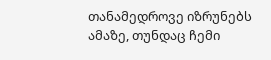თანამედროვე იზრუნებს ამაზე, თუნდაც ჩემი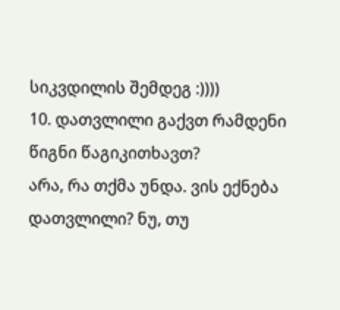სიკვდილის შემდეგ :))))
10. დათვლილი გაქვთ რამდენი წიგნი წაგიკითხავთ?
არა, რა თქმა უნდა. ვის ექნება დათვლილი? ნუ, თუ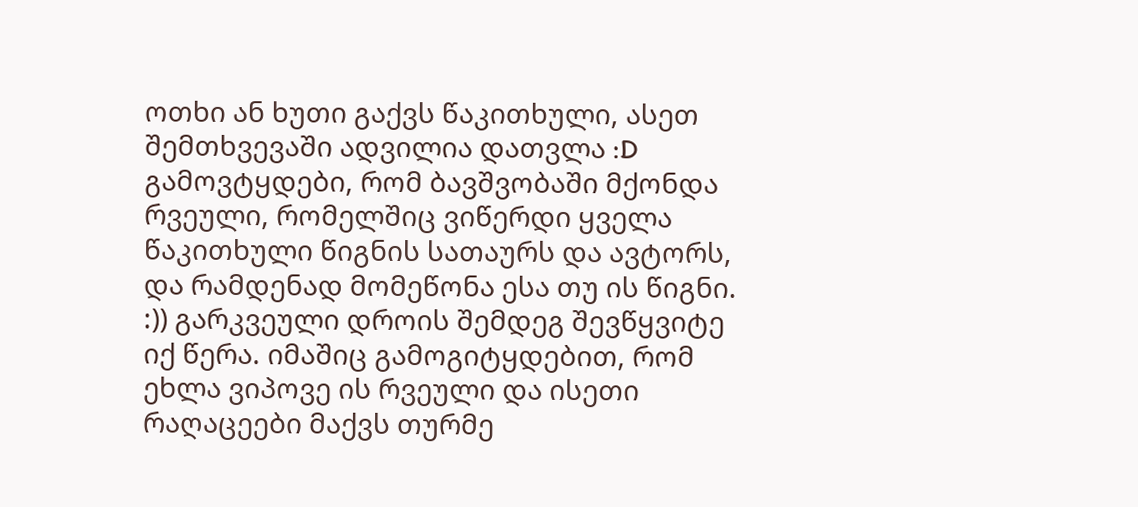ოთხი ან ხუთი გაქვს წაკითხული, ასეთ შემთხვევაში ადვილია დათვლა :D
გამოვტყდები, რომ ბავშვობაში მქონდა რვეული, რომელშიც ვიწერდი ყველა წაკითხული წიგნის სათაურს და ავტორს, და რამდენად მომეწონა ესა თუ ის წიგნი. :)) გარკვეული დროის შემდეგ შევწყვიტე იქ წერა. იმაშიც გამოგიტყდებით, რომ ეხლა ვიპოვე ის რვეული და ისეთი რაღაცეები მაქვს თურმე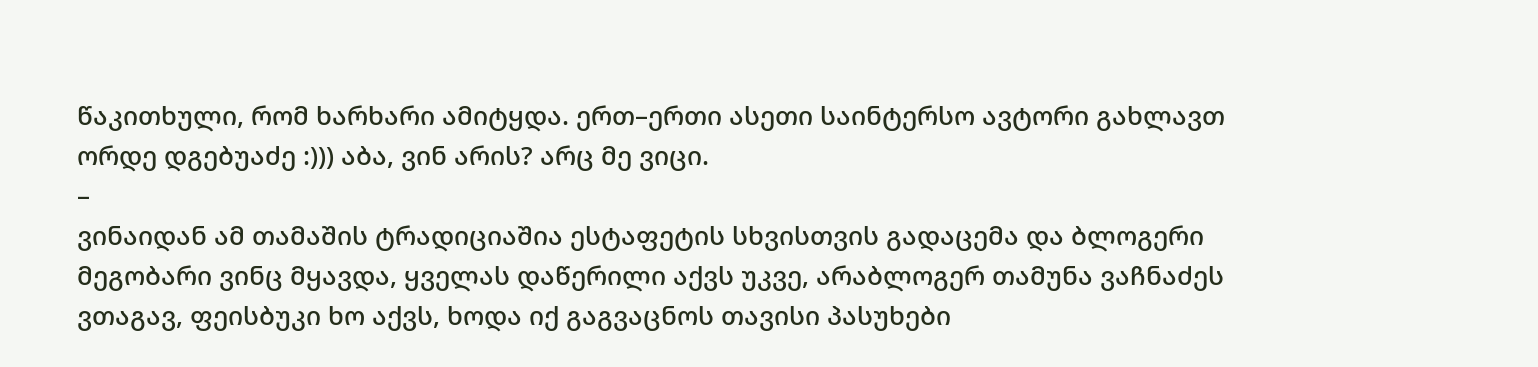წაკითხული, რომ ხარხარი ამიტყდა. ერთ–ერთი ასეთი საინტერსო ავტორი გახლავთ ორდე დგებუაძე :))) აბა, ვინ არის? არც მე ვიცი.
–
ვინაიდან ამ თამაშის ტრადიციაშია ესტაფეტის სხვისთვის გადაცემა და ბლოგერი მეგობარი ვინც მყავდა, ყველას დაწერილი აქვს უკვე, არაბლოგერ თამუნა ვაჩნაძეს ვთაგავ, ფეისბუკი ხო აქვს, ხოდა იქ გაგვაცნოს თავისი პასუხები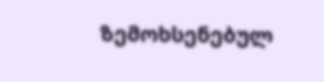ზემოხსენებულ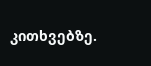კითხვებზე.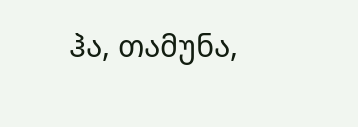ჰა, თამუნა,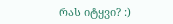რას იტყვი? :)